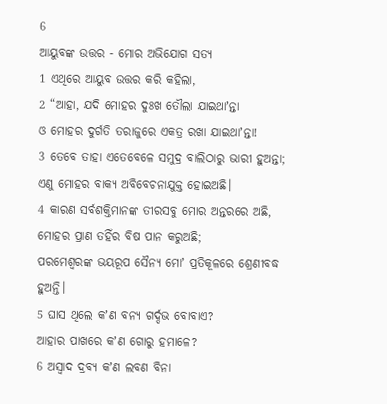6
ଆୟୁବଙ୍କ ଉତ୍ତର - ମୋର ଅଭିଯୋଗ ସତ୍ୟ
1 ଏଥିରେ ଆୟୁବ ଉତ୍ତର କରି କହିଲା,
2 “ଆହା, ଯଦି ମୋହର ଦୁଃଖ ତୌଲା ଯାଇଥାʼନ୍ତା
ଓ ମୋହର ଦୁର୍ଗତି ତରାଜୁରେ ଏକତ୍ର ରଖା ଯାଇଥାʼନ୍ତା!
3 ତେବେ ତାହା ଏତେବେଳେ ସମୁଦ୍ର ବାଲିଠାରୁ ଭାରୀ ହୁଅନ୍ତା;
ଏଣୁ ମୋହର ବାକ୍ୟ ଅବିବେଚନାଯୁକ୍ତ ହୋଇଅଛି।
4 କାରଣ ସର୍ବଶକ୍ତିମାନଙ୍କ ତୀରସବୁ ମୋର ଅନ୍ତରରେ ଅଛି,
ମୋହର ପ୍ରାଣ ତହିଁର ବିଷ ପାନ କରୁଅଛି;
ପରମେଶ୍ୱରଙ୍କ ଭୟରୂପ ସୈନ୍ୟ ମୋʼ ପ୍ରତିକୂଳରେ ଶ୍ରେଣୀବଦ୍ଧ ହୁଅନ୍ତି।
5 ଘାସ ଥିଲେ କʼଣ ବନ୍ୟ ଗର୍ଦ୍ଦଭ ବୋବାଏ?
ଆହାର ପାଖରେ କʼଣ ଗୋରୁ ହମାଳେ?
6 ଅସ୍ୱାଦ ଦ୍ରବ୍ୟ କʼଣ ଲବଣ ବିନା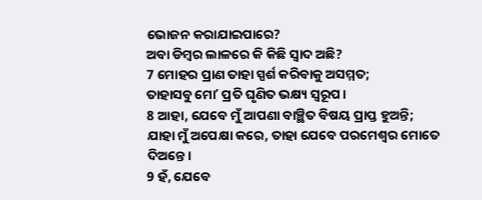ଭୋଜନ କରାଯାଇପାରେ?
ଅବା ଡିମ୍ବର ଲାଳରେ କି କିଛି ସ୍ୱାଦ ଅଛି?
7 ମୋହର ପ୍ରାଣ ତାହା ସ୍ପର୍ଶ କରିବାକୁ ଅସମ୍ମତ;
ତାହାସବୁ ମୋʼ ପ୍ରତି ଘୃଣିତ ଭକ୍ଷ୍ୟ ସ୍ୱରୂପ।
8 ଆହା, ଯେବେ ମୁଁ ଆପଣା ବାଞ୍ଛିତ ବିଷୟ ପ୍ରାପ୍ତ ହୁଅନ୍ତି;
ଯାହା ମୁଁ ଅପେକ୍ଷା କରେ, ତାହା ଯେବେ ପରମେଶ୍ୱର ମୋତେ ଦିଅନ୍ତେ।
9 ହଁ, ଯେବେ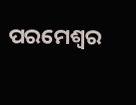ପରମେଶ୍ୱର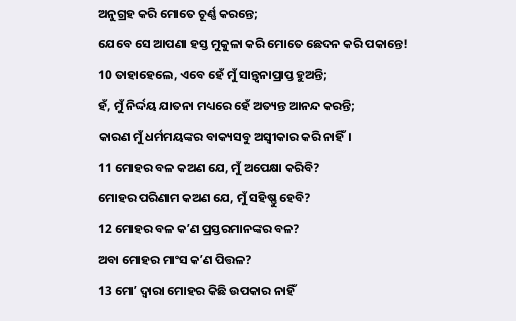ଅନୁଗ୍ରହ କରି ମୋତେ ଚୂର୍ଣ୍ଣ କରନ୍ତେ;
ଯେବେ ସେ ଆପଣା ହସ୍ତ ମୁକୁଳା କରି ମୋତେ ଛେଦନ କରି ପକାନ୍ତେ!
10 ତାହାହେଲେ, ଏବେ ହେଁ ମୁଁ ସାନ୍ତ୍ୱନାପ୍ରାପ୍ତ ହୁଅନ୍ତି;
ହଁ, ମୁଁ ନିର୍ଦ୍ଦୟ ଯାତନା ମଧ୍ୟରେ ହେଁ ଅତ୍ୟନ୍ତ ଆନନ୍ଦ କରନ୍ତି;
କାରଣ ମୁଁ ଧର୍ମମୟଙ୍କର ବାକ୍ୟସବୁ ଅସ୍ୱୀକାର କରି ନାହିଁ।
11 ମୋହର ବଳ କଅଣ ଯେ, ମୁଁ ଅପେକ୍ଷା କରିବି?
ମୋହର ପରିଣାମ କଅଣ ଯେ, ମୁଁ ସହିଷ୍ଣୁ ହେବି?
12 ମୋହର ବଳ କʼଣ ପ୍ରସ୍ତରମାନଙ୍କର ବଳ?
ଅବା ମୋହର ମାଂସ କʼଣ ପିତ୍ତଳ?
13 ମୋʼ ଦ୍ୱାରା ମୋହର କିଛି ଉପକାର ନାହିଁ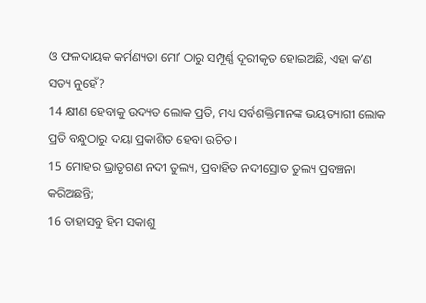ଓ ଫଳଦାୟକ କର୍ମଣ୍ୟତା ମୋʼ ଠାରୁ ସମ୍ପୂର୍ଣ୍ଣ ଦୂରୀକୃତ ହୋଇଅଛି, ଏହା କʼଣ ସତ୍ୟ ନୁହେଁ?
14 କ୍ଷୀଣ ହେବାକୁ ଉଦ୍ୟତ ଲୋକ ପ୍ରତି, ମଧ୍ୟ ସର୍ବଶକ୍ତିମାନଙ୍କ ଭୟତ୍ୟାଗୀ ଲୋକ ପ୍ରତି ବନ୍ଧୁଠାରୁ ଦୟା ପ୍ରକାଶିତ ହେବା ଉଚିତ।
15 ମୋହର ଭ୍ରାତୃଗଣ ନଦୀ ତୁଲ୍ୟ, ପ୍ରବାହିତ ନଦୀସ୍ରୋତ ତୁଲ୍ୟ ପ୍ରବଞ୍ଚନା କରିଅଛନ୍ତି;
16 ତାହାସବୁ ହିମ ସକାଶୁ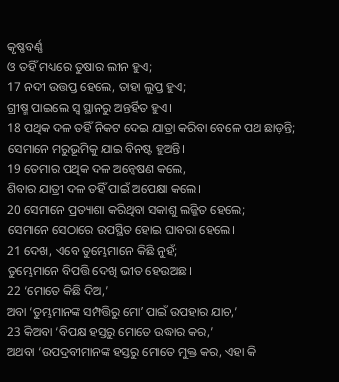କୃଷ୍ଣବର୍ଣ୍ଣ
ଓ ତହିଁ ମଧ୍ୟରେ ତୁଷାର ଲୀନ ହୁଏ;
17 ନଦୀ ଉତ୍ତପ୍ତ ହେଲେ, ତାହା ଲୁପ୍ତ ହୁଏ;
ଗ୍ରୀଷ୍ମ ପାଇଲେ ସ୍ୱ ସ୍ଥାନରୁ ଅନ୍ତର୍ହିତ ହୁଏ।
18 ପଥିକ ଦଳ ତହିଁ ନିକଟ ଦେଇ ଯାତ୍ରା କରିବା ବେଳେ ପଥ ଛାଡ଼ନ୍ତି;
ସେମାନେ ମରୁଭୂମିକୁ ଯାଇ ବିନଷ୍ଟ ହୁଅନ୍ତି।
19 ତେମାର ପଥିକ ଦଳ ଅନ୍ଵେଷଣ କଲେ,
ଶିବାର ଯାତ୍ରୀ ଦଳ ତହିଁ ପାଇଁ ଅପେକ୍ଷା କଲେ।
20 ସେମାନେ ପ୍ରତ୍ୟାଶା କରିଥିବା ସକାଶୁ ଲଜ୍ଜିତ ହେଲେ;
ସେମାନେ ସେଠାରେ ଉପସ୍ଥିତ ହୋଇ ଘାବରା ହେଲେ।
21 ଦେଖ, ଏବେ ତୁମ୍ଭେମାନେ କିଛି ନୁହଁ;
ତୁମ୍ଭେମାନେ ବିପତ୍ତି ଦେଖି ଭୀତ ହେଉଅଛ।
22 ‘ମୋତେ କିଛି ଦିଅ,’
ଅବା ‘ତୁମ୍ଭମାନଙ୍କ ସମ୍ପତ୍ତିରୁ ମୋʼ ପାଇଁ ଉପହାର ଯାଚ,’
23 କିଅବା ‘ବିପକ୍ଷ ହସ୍ତରୁ ମୋତେ ଉଦ୍ଧାର କର,’
ଅଥବା ‘ଉପଦ୍ରବୀମାନଙ୍କ ହସ୍ତରୁ ମୋତେ ମୁକ୍ତ କର, ଏହା କି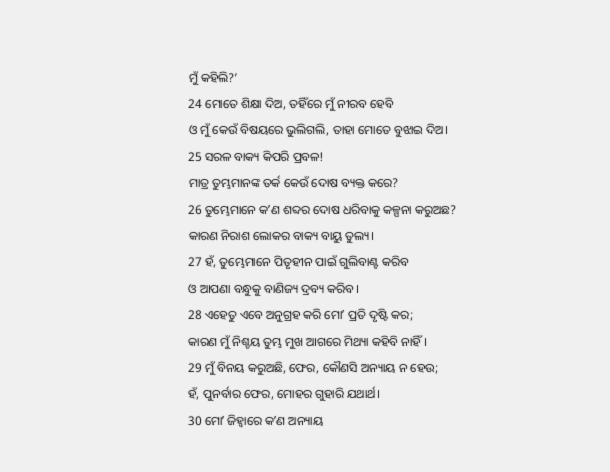ମୁଁ କହିଲି?’
24 ମୋତେ ଶିକ୍ଷା ଦିଅ, ତହିଁରେ ମୁଁ ନୀରବ ହେବି
ଓ ମୁଁ କେଉଁ ବିଷୟରେ ଭୁଲିଗଲି, ତାହା ମୋତେ ବୁଝାଇ ଦିଅ।
25 ସରଳ ବାକ୍ୟ କିପରି ପ୍ରବଳ!
ମାତ୍ର ତୁମ୍ଭମାନଙ୍କ ତର୍କ କେଉଁ ଦୋଷ ବ୍ୟକ୍ତ କରେ?
26 ତୁମ୍ଭେମାନେ କʼଣ ଶବ୍ଦର ଦୋଷ ଧରିବାକୁ କଳ୍ପନା କରୁଅଛ?
କାରଣ ନିରାଶ ଲୋକର ବାକ୍ୟ ବାୟୁ ତୁଲ୍ୟ।
27 ହଁ, ତୁମ୍ଭେମାନେ ପିତୃହୀନ ପାଇଁ ଗୁଲିବାଣ୍ଟ କରିବ
ଓ ଆପଣା ବନ୍ଧୁକୁ ବାଣିଜ୍ୟ ଦ୍ରବ୍ୟ କରିବ।
28 ଏହେତୁ ଏବେ ଅନୁଗ୍ରହ କରି ମୋʼ ପ୍ରତି ଦୃଷ୍ଟି କର;
କାରଣ ମୁଁ ନିଶ୍ଚୟ ତୁମ୍ଭ ମୁଖ ଆଗରେ ମିଥ୍ୟା କହିବି ନାହିଁ।
29 ମୁଁ ବିନୟ କରୁଅଛି, ଫେର, କୌଣସି ଅନ୍ୟାୟ ନ ହେଉ;
ହଁ, ପୁନର୍ବାର ଫେର, ମୋହର ଗୁହାରି ଯଥାର୍ଥ।
30 ମୋʼ ଜିହ୍ୱାରେ କʼଣ ଅନ୍ୟାୟ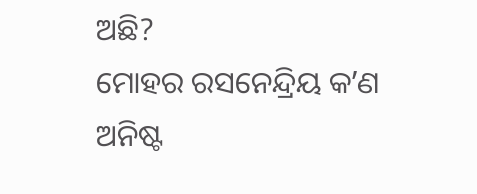ଅଛି?
ମୋହର ରସନେନ୍ଦ୍ରିୟ କʼଣ ଅନିଷ୍ଟ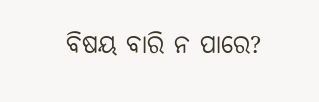ବିଷୟ ବାରି ନ ପାରେ?